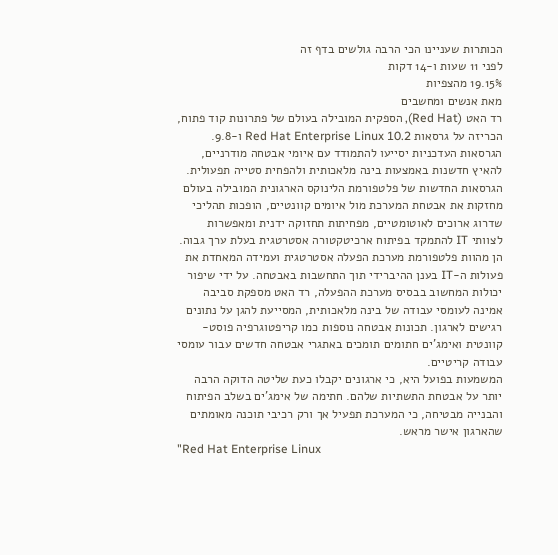הכותרות שעניינו הכי הרבה גולשים בדף זה
לפני 11 שעות ו-14 דקות
19.15% מהצפיות
מאת אנשים ומחשבים
רד האט (Red Hat), הספקית המובילה בעולם של פתרונות קוד פתוח, הכריזה על גרסאות Red Hat Enterprise Linux 10.2 ו-9.8. הגרסאות העדכניות יסייעו להתמודד עם איומי אבטחה מודרניים, להאיץ חדשנות באמצעות בינה מלאכותית ולהפחית סטייה תפעולית.
הגרסאות החדשות של פלטפורמת הלינוקס הארגונית המובילה בעולם מחזקות את אבטחת המערכת מול איומים קוונטיים, הופכות תהליכי שדרוג ארוכים לאוטומטיים, מפחיתות תחזוקה ידנית ומאפשרות לצוותי IT להתמקד בפיתוח ארכיטקטורה אסטרטגית בעלת ערך גבוה. הן מהוות פלטפורמת מערכת הפעלה אסטרטגית ועמידה המאחדת את פעולות ה-IT בענן ההיברידי תוך התחשבות באבטחה. על ידי שיפור יכולות המחשוב בבסיס מערכת ההפעלה, רד האט מספקת סביבה אמינה לעומסי עבודה של בינה מלאכותית, המסייעת להגן על נתונים רגישים לארגון. תכונות אבטחה נוספות כמו קריפטוגרפיה פוסט-קוונטית ואימג'ים חתומים תומכים באתגרי אבטחה חדשים עבור עומסי עבודה קריטיים.
המשמעות בפועל היא, כי ארגונים יקבלו כעת שליטה הדוקה הרבה יותר על אבטחת התשתיות שלהם. חתימה של אימג'ים בשלב הפיתוח והבנייה מבטיחה, כי המערכת תפעיל אך ורק רכיבי תוכנה מאומתים שהארגון אישר מראש.
"Red Hat Enterprise Linux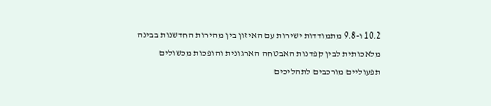10.2 ו-9.8 מתמודדות ישירות עם האיזון בין מהירות החדשנות בבינה מלאכותית לבין קפדנות האבטחה הארגונית והופכות מכשולים תפעוליים מורכבים לתהליכים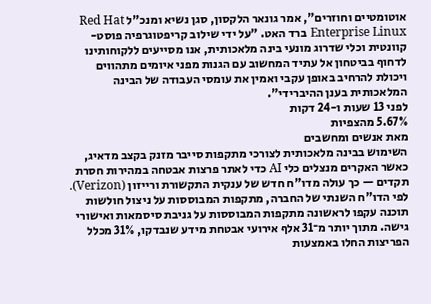אוטומטיים וחוזרים", אמר גונאר הלקסון, סגן נשיא ומנכ"ל Red Hat Enterprise Linux ברד האט. "על ידי שילוב קריפטוגרפיה פוסט-קוונטית וכלי שדרוג מונעי בינה מלאכותית, אנו מסייעים ללקוחותינו לדחוף בביטחון אל עתיד המחשוב עם הגנות מפני איומים מתהווים ויכולת להרחיב באופן עקבי ואמין את עומסי העבודה של הבינה המלאכותית בענן ההיברידי".
לפני 13 שעות ו-24 דקות
5.67% מהצפיות
מאת אנשים ומחשבים
השימוש בבינה מלאכותית לצורכי מתקפות סייבר מזנק בקצב מדאיג, כאשר האקרים מנצלים כלי AI כדי לאתר פרצות אבטחה במהירות חסרת תקדים — כך עולה מדו"ח חדש של ענקית התקשורת ורייזון (Verizon).
לפי הדו"ח השנתי של החברה, מתקפות המבוססות על ניצול חולשות תוכנה עקפו לראשונה מתקפות המבוססות על גניבת סיסמאות ואישורי גישה. מתוך יותר מ־31 אלף אירועי אבטחת מידע שנבדקו, 31% מכלל הפריצות החלו באמצעות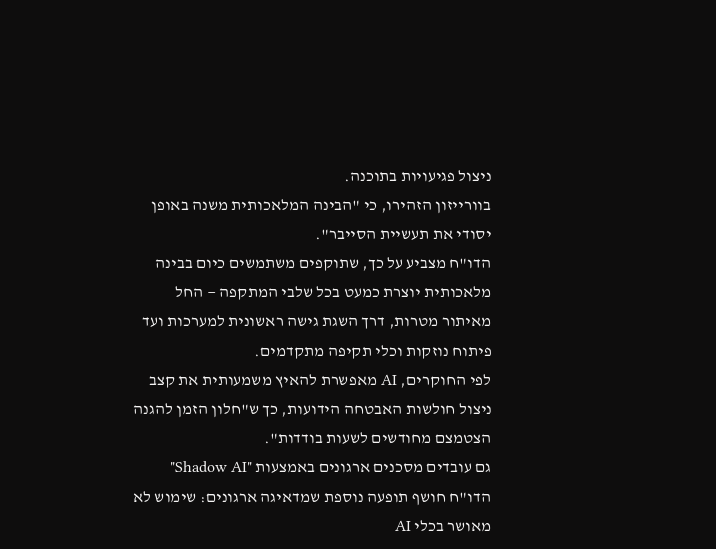ניצול פגיעויות בתוכנה.
בוורייזון הזהירו, כי "הבינה המלאכותית משנה באופן יסודי את תעשיית הסייבר".
הדו"ח מצביע על כך, שתוקפים משתמשים כיום בבינה מלאכותית יוצרת כמעט בכל שלבי המתקפה — החל מאיתור מטרות, דרך השגת גישה ראשונית למערכות ועד פיתוח נוזקות וכלי תקיפה מתקדמים.
לפי החוקרים, AI מאפשרת להאיץ משמעותית את קצב ניצול חולשות האבטחה הידועות, כך ש"חלון הזמן להגנה הצטמצם מחודשים לשעות בודדות".
גם עובדים מסכנים ארגונים באמצעות "Shadow AI"
הדו"ח חושף תופעה נוספת שמדאיגה ארגונים: שימוש לא מאושר בכלי AI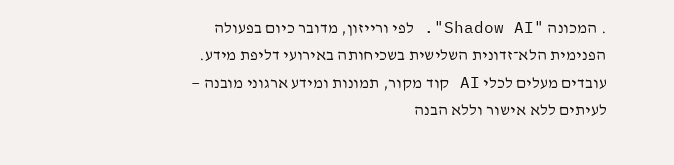. המכונה "Shadow AI". לפי ורייזון, מדובר כיום בפעולה הפנימית הלא־זדונית השלישית בשכיחותה באירועי דליפת מידע. עובדים מעלים לכלי AI קוד מקור, תמונות ומידע ארגוני מובנה — לעיתים ללא אישור וללא הבנה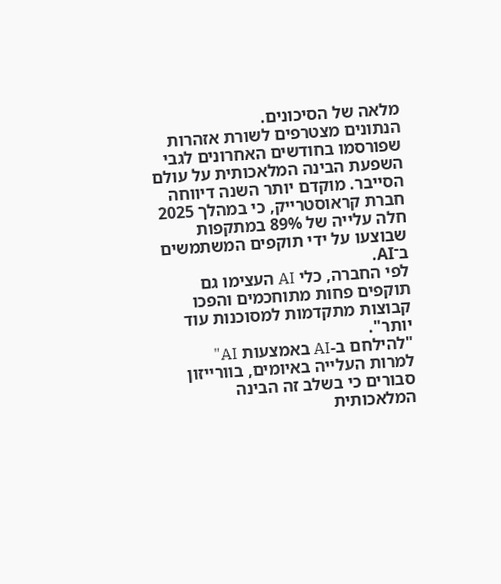מלאה של הסיכונים.
הנתונים מצטרפים לשורת אזהרות שפורסמו בחודשים האחרונים לגבי השפעת הבינה המלאכותית על עולם הסייבר. מוקדם יותר השנה דיווחה חברת קראוסטרייק, כי במהלך 2025 חלה עלייה של 89% במתקפות שבוצעו על ידי תוקפים המשתמשים ב־AI.
לפי החברה, כלי AI העצימו גם תוקפים פחות מתוחכמים והפכו קבוצות מתקדמות למסוכנות עוד יותר".
"להילחם ב-AI באמצעות AI"
למרות העלייה באיומים, בוורייזון סבורים כי בשלב זה הבינה המלאכותית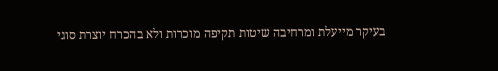בעיקר מייעלת ומרחיבה שיטות תקיפה מוכרות ולא בהכרח יוצרת סוגי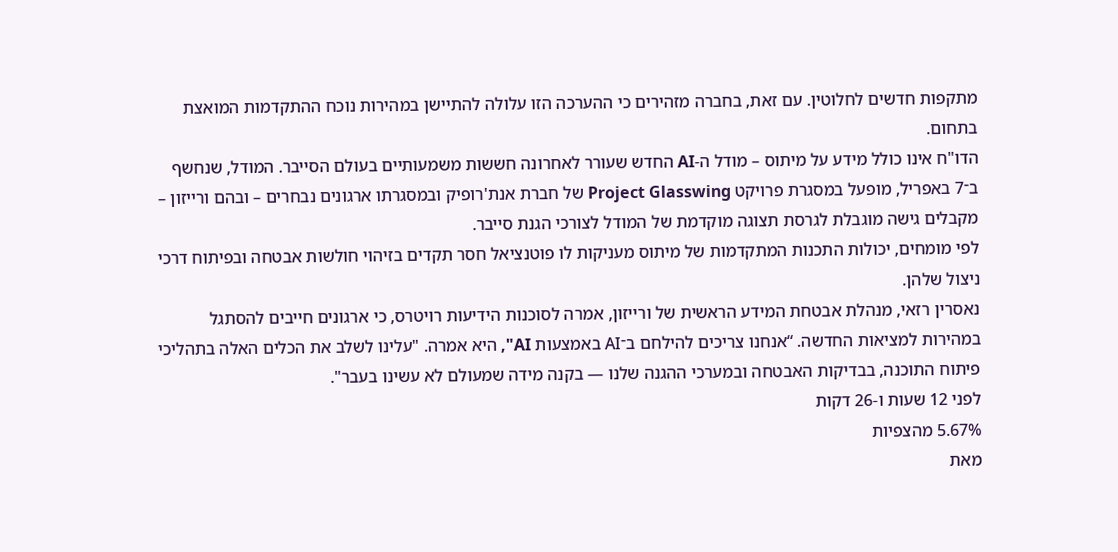מתקפות חדשים לחלוטין. עם זאת, בחברה מזהירים כי ההערכה הזו עלולה להתיישן במהירות נוכח ההתקדמות המואצת בתחום.
הדו"ח אינו כולל מידע על מיתוס – מודל ה-AI החדש שעורר לאחרונה חששות משמעותיים בעולם הסייבר. המודל, שנחשף ב־7 באפריל, מופעל במסגרת פרויקט Project Glasswing של חברת אנת'רופיק ובמסגרתו ארגונים נבחרים – ובהם ורייזון – מקבלים גישה מוגבלת לגרסת תצוגה מוקדמת של המודל לצורכי הגנת סייבר.
לפי מומחים, יכולות התכנות המתקדמות של מיתוס מעניקות לו פוטנציאל חסר תקדים בזיהוי חולשות אבטחה ובפיתוח דרכי ניצול שלהן.
נאסרין רזאי, מנהלת אבטחת המידע הראשית של ורייזון, אמרה לסוכנות הידיעות רויטרס, כי ארגונים חייבים להסתגל במהירות למציאות החדשה. “אנחנו צריכים להילחם ב־AI באמצעות AI", היא אמרה. "עלינו לשלב את הכלים האלה בתהליכי פיתוח התוכנה, בבדיקות האבטחה ובמערכי ההגנה שלנו — בקנה מידה שמעולם לא עשינו בעבר".
לפני 12 שעות ו-26 דקות
5.67% מהצפיות
מאת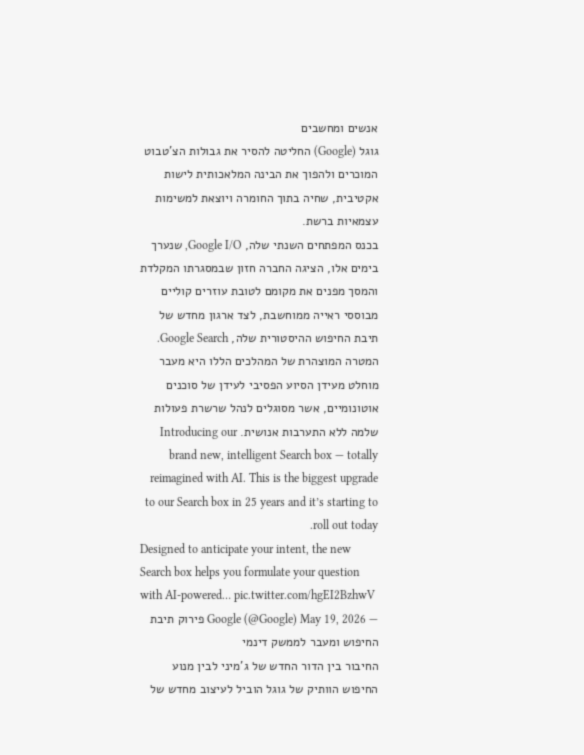אנשים ומחשבים
גוגל (Google) החליטה להסיר את גבולות הצ'טבוט המוכרים ולהפוך את הבינה המלאכותית לישות אקטיבית, שחיה בתוך החומרה ויוצאת למשימות עצמאיות ברשת.
בכנס המפתחים השנתי שלה, Google I/O, שנערך בימים אלו, הציגה החברה חזון שבמסגרתו המקלדת והמסך מפנים את מקומם לטובת עוזרים קוליים מבוססי ראייה ממוחשבת, לצד ארגון מחדש של תיבת החיפוש ההיסטורית שלה, Google Search. המטרה המוצהרת של המהלכים הללו היא מעבר מוחלט מעידן הסיוע הפסיבי לעידן של סוכנים אוטונומיים, אשר מסוגלים לנהל שרשרת פעולות שלמה ללא התערבות אנושית. Introducing our brand new, intelligent Search box — totally reimagined with AI. This is the biggest upgrade to our Search box in 25 years and it’s starting to roll out today.
Designed to anticipate your intent, the new Search box helps you formulate your question with AI-powered… pic.twitter.com/hgEI2BzhwV
— Google (@Google) May 19, 2026 פירוק תיבת החיפוש ומעבר לממשק דינמי
החיבור בין הדור החדש של ג'מיני לבין מנוע החיפוש הוותיק של גוגל הוביל לעיצוב מחדש של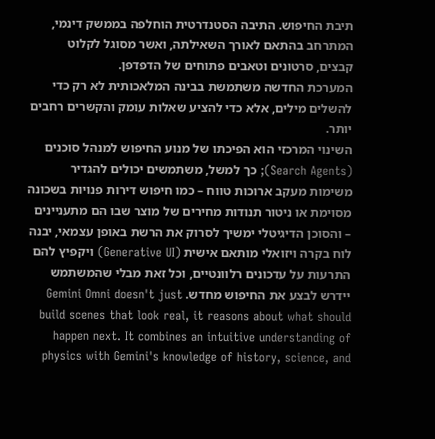תיבת החיפוש. התיבה הסטנדרטית הוחלפה בממשק דינמי, המתרחב בהתאם לאורך השאילתה, ואשר מסוגל לקלוט קבצים, סרטונים וטאבים פתוחים של הדפדפן.
המערכת החדשה משתמשת בבינה המלאכותית לא רק כדי להשלים מילים, אלא כדי להציע שאלות עומק והקשרים רחבים יותר.
השינוי המרכזי הוא הפיכתו של מנוע החיפוש למנהל סוכנים (Search Agents); כך למשל, משתמשים יכולים להגדיר משימות מעקב ארוכות טווח – כמו חיפוש דירות פנויות בשכונה מסוימת או ניטור תנודות מחירים של מוצר שבו הם מתעניינים – והסוכן הדיגיטלי ימשיך לסרוק את הרשת באופן עצמאי, יבנה לוח בקרה ויזואלי מותאם אישית (Generative UI) ויקפיץ להם התרעות על עדכונים רלוונטיים, וכל זאת מבלי שהמשתמש יידרש לבצע את החיפוש מחדש. Gemini Omni doesn't just build scenes that look real, it reasons about what should happen next. It combines an intuitive understanding of physics with Gemini's knowledge of history, science, and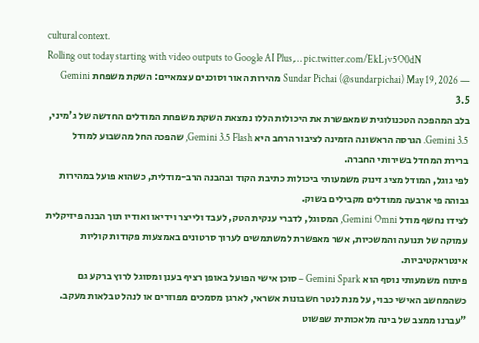cultural context.
Rolling out today starting with video outputs to Google AI Plus,… pic.twitter.com/EkLjv5O0dN
— Sundar Pichai (@sundarpichai) May 19, 2026 מהירות האור וסוכנים עצמאיים: השקת משפחת Gemini 3.5
בלב המהפכה הטכנולוגית שמאפשרת את היכולות הללו נמצאת השקת משפחת המודלים החדשה של ג'מיני, Gemini 3.5. הגרסה הראשונה הזמינה לציבור הרחב היא Gemini 3.5 Flash, שהפכה החל מהשבוע למודל ברירת המחדל בשירותי החברה.
לפי גוגל, המודל מציג זינוק משמעותי ביכולות כתיבת הקוד ובהבנה הרב-מודלית, כשהוא פועל במהירות גבוהה פי ארבעה ממודלים מקבילים בשוק.
לצידו נחשף מודל Gemini Omni, המסוגל, לדברי ענקית הטק, לעבד ולייצר וידיאו ואודיו תוך הבנה פיזיקלית עמוקה של תנועה והמשכיות, אשר מאפשרת למשתמשים לערוך סרטונים באמצעות פקודות קוליות אינטראקטיביות.
פיתוח משמעותי נוסף הוא Gemini Spark – סוכן אישי הפועל באופן רציף בענן ומסוגל לרוץ ברקע גם כשהמחשב האישי כבוי, על מנת לנטר חשבונות אשראי, לארגן מסמכים מפוזרים או לנהל טבלאות מעקב.
"עברנו ממצב של בינה מלאכותית שפשוט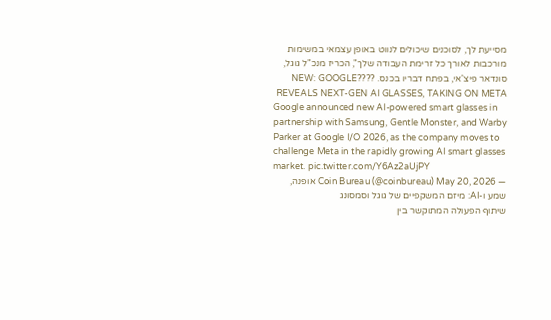מסייעת לך, לסוכנים שיכולים לנווט באופן עצמאי במשימות מורכבות לאורך כל זרימת העבודה שלך", הכריז מנכ"ל גוגל, סונדאר פיצ'אי, בפתח דבריו בכנס. ????NEW: GOOGLE REVEALS NEXT-GEN AI GLASSES, TAKING ON META
Google announced new AI-powered smart glasses in partnership with Samsung, Gentle Monster, and Warby Parker at Google I/O 2026, as the company moves to challenge Meta in the rapidly growing AI smart glasses market. pic.twitter.com/Y6Az2aUjPY
— Coin Bureau (@coinbureau) May 20, 2026 אופנה, שמע ו-AI: מיזם המשקפיים של גוגל וסמסונג
שיתוף הפעולה המתוקשר בין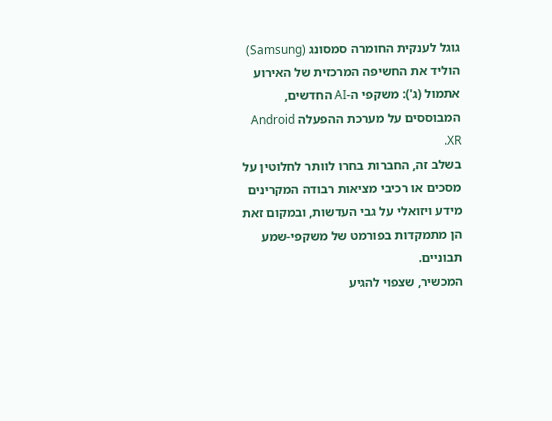גוגל לענקית החומרה סמסונג (Samsung) הוליד את החשיפה המרכזית של האירוע אתמול (ג'): משקפי ה-AI החדשים, המבוססים על מערכת ההפעלה Android XR.
בשלב זה, החברות בחרו לוותר לחלוטין על מסכים או רכיבי מציאות רבודה המקרינים מידע ויזואלי על גבי העדשות, ובמקום זאת הן מתמקדות בפורמט של משקפי-שמע תבוניים.
המכשיר, שצפוי להגיע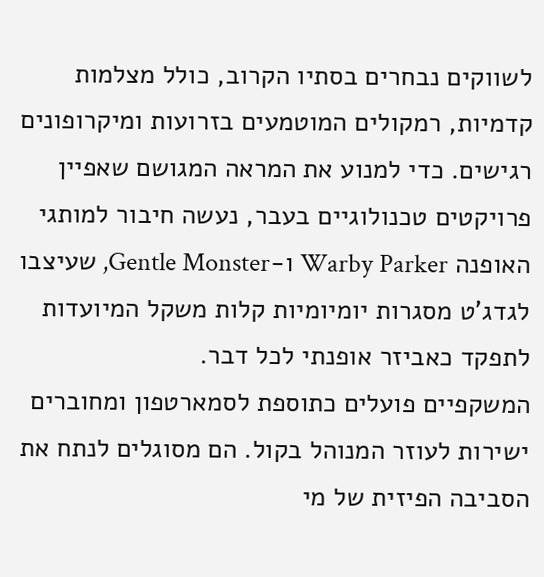לשווקים נבחרים בסתיו הקרוב, כולל מצלמות קדמיות, רמקולים המוטמעים בזרועות ומיקרופונים רגישים. כדי למנוע את המראה המגושם שאפיין פרויקטים טכנולוגיים בעבר, נעשה חיבור למותגי האופנה Warby Parker ו-Gentle Monster, שעיצבו לגדג'ט מסגרות יומיומיות קלות משקל המיועדות לתפקד כאביזר אופנתי לכל דבר.
המשקפיים פועלים כתוספת לסמארטפון ומחוברים ישירות לעוזר המנוהל בקול. הם מסוגלים לנתח את הסביבה הפיזית של מי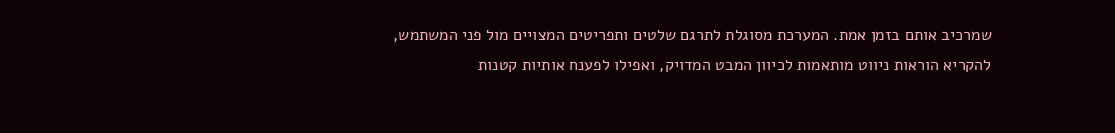שמרכיב אותם בזמן אמת. המערכת מסוגלת לתרגם שלטים ותפריטים המצויים מול פני המשתמש, להקריא הוראות ניווט מותאמות לכיוון המבט המדויק, ואפילו לפענח אותיות קטנות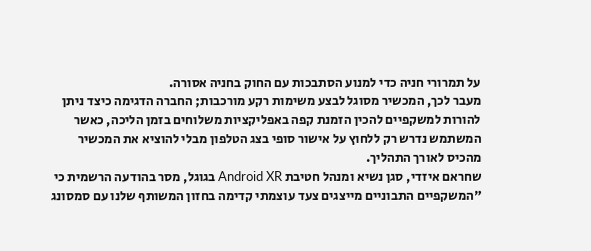על תמרורי חניה כדי למנוע הסתבכות עם החוק בחניה אסורה.
מעבר לכך, המכשיר מסוגל לבצע משימות רקע מורכבות; החברה הדגימה כיצד ניתן להורות למשקפיים להכין הזמנת קפה באפליקציות משלוחים בזמן הליכה, כאשר המשתמש נדרש רק ללחוץ על אישור סופי בצג הטלפון מבלי להוציא את המכשיר מהכיס לאורך התהליך.
שחראם איזדי, סגן נשיא ומנהל חטיבת Android XR בגוגל, מסר בהודעה הרשמית כי "המשקפיים התבוניים מייצגים צעד עוצמתי קדימה בחזון המשותף שלנו עם סמסונג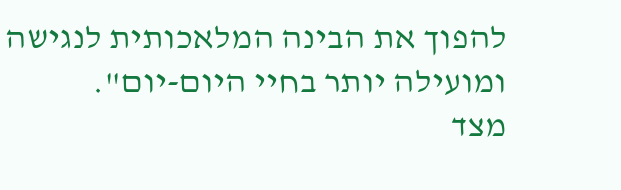להפוך את הבינה המלאכותית לנגישה ומועילה יותר בחיי היום-יום".
מצד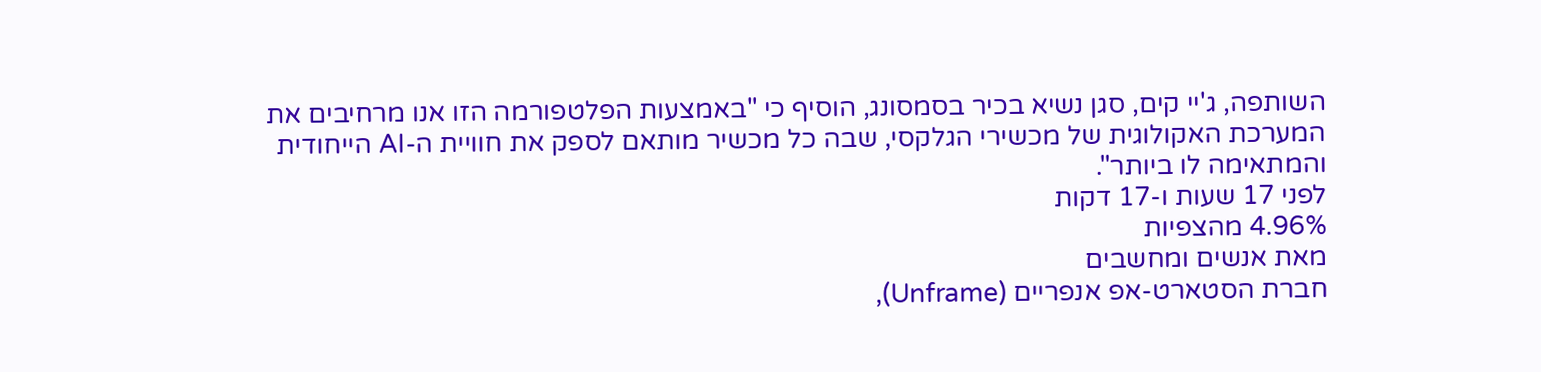השותפה, ג'יי קים, סגן נשיא בכיר בסמסונג, הוסיף כי "באמצעות הפלטפורמה הזו אנו מרחיבים את המערכת האקולוגית של מכשירי הגלקסי, שבה כל מכשיר מותאם לספק את חוויית ה-AI הייחודית והמתאימה לו ביותר".
לפני 17 שעות ו-17 דקות
4.96% מהצפיות
מאת אנשים ומחשבים
חברת הסטארט-אפ אנפריים (Unframe),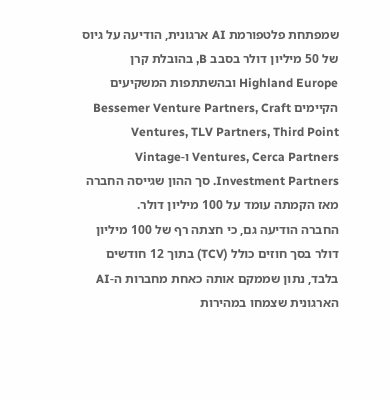שמפתחת פלטפורמת AI ארגונית, הודיעה על גיוס של 50 מיליון דולר בסבב B, בהובלת קרן Highland Europe ובהשתתפות המשקיעים הקיימים Bessemer Venture Partners, Craft Ventures, TLV Partners, Third Point Ventures, Cerca Partners ו-Vintage Investment Partners. סך ההון שגייסה החברה מאז הקמתה עומד על 100 מיליון דולר.
החברה הודיעה גם, כי חצתה רף של 100 מיליון דולר בסך חוזים כולל (TCV) בתוך 12 חודשים בלבד, נתון שממקם אותה כאחת מחברות ה-AI הארגונית שצמחו במהירות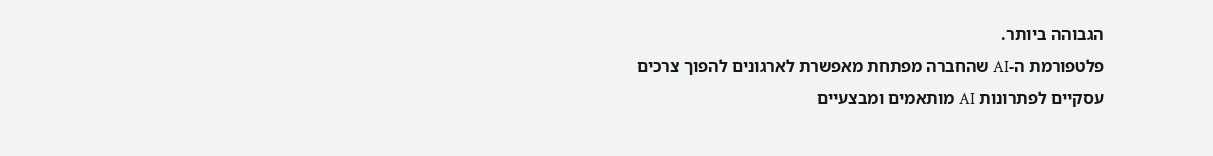הגבוהה ביותר.
פלטפורמת ה-AI שהחברה מפתחת מאפשרת לארגונים להפוך צרכים עסקיים לפתרונות AI מותאמים ומבצעיים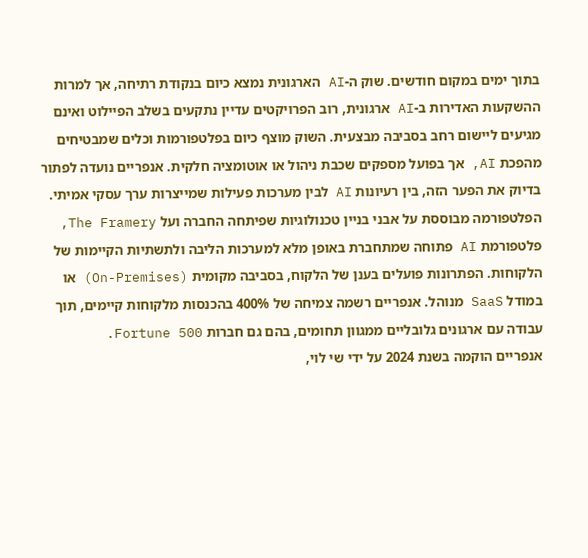בתוך ימים במקום חודשים. שוק ה-AI הארגונית נמצא כיום בנקודת רתיחה, אך למרות ההשקעות האדירות ב-AI ארגונית, רוב הפרויקטים עדיין נתקעים בשלב הפיילוט ואינם מגיעים ליישום רחב בסביבה מבצעית. השוק מוצף כיום בפלטפורמות וכלים שמבטיחים מהפכת AI, אך בפועל מספקים שכבת ניהול או אוטומציה חלקית. אנפריים נועדה לפתור בדיוק את הפער הזה, בין רעיונות AI לבין מערכות פעילות שמייצרות ערך עסקי אמיתי.
הפלטפורמה מבוססת על אבני בניין טכנולוגיות שפיתחה החברה ועל The Framery, פלטפורמת AI פתוחה שמתחברת באופן מלא למערכות הליבה ולתשתיות הקיימות של הלקוחות. הפתרונות פועלים בענן של הלקוח, בסביבה מקומית (On-Premises) או במודל SaaS מנוהל. אנפריים רשמה צמיחה של 400% בהכנסות מלקוחות קיימים, תוך עבודה עם ארגונים גלובליים ממגוון תחומים, בהם גם חברות Fortune 500.
אנפריים הוקמה בשנת 2024 על ידי שי לוי,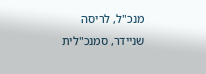מנכ"ל, לריסה שניידר, סמנכ"לית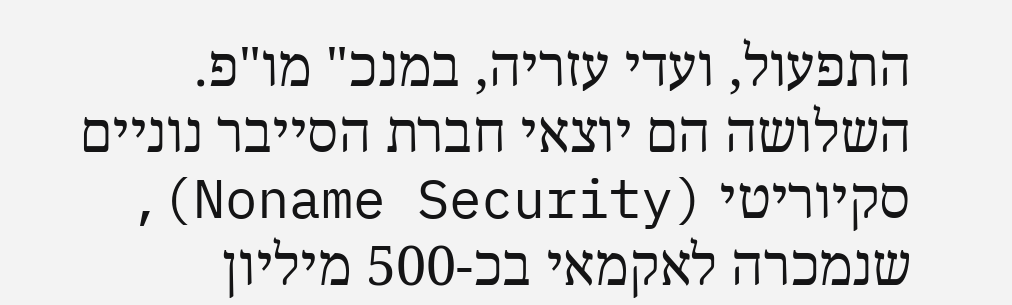התפעול, ועדי עזריה, במנכ" מו"פ. השלושה הם יוצאי חברת הסייבר נוניים סקיוריטי (Noname Security), שנמכרה לאקמאי בכ-500 מיליון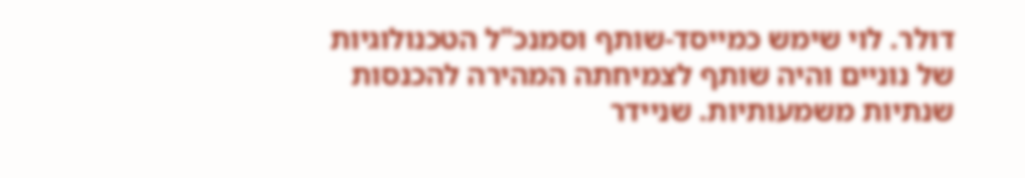דולר. לוי שימש כמייסד-שותף וסמנכ"ל הטכנולוגיות של נוניים והיה שותף לצמיחתה המהירה להכנסות שנתיות משמעותיות. שניידר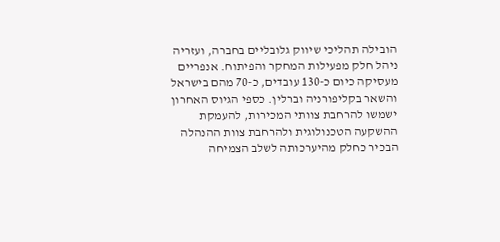הובילה תהליכי שיווק גלובליים בחברה, ועזריה ניהל חלק מפעילות המחקר והפיתוח. אנפריים מעסיקה כיום כ-130 עובדים, כ-70 מהם בישראל והשאר בקליפורניה וברלין. כספי הגיוס האחרון ישמשו להרחבת צוותי המכירות, להעמקת ההשקעה הטכנולוגית ולהרחבת צוות ההנהלה הבכיר כחלק מהיערכותה לשלב הצמיחה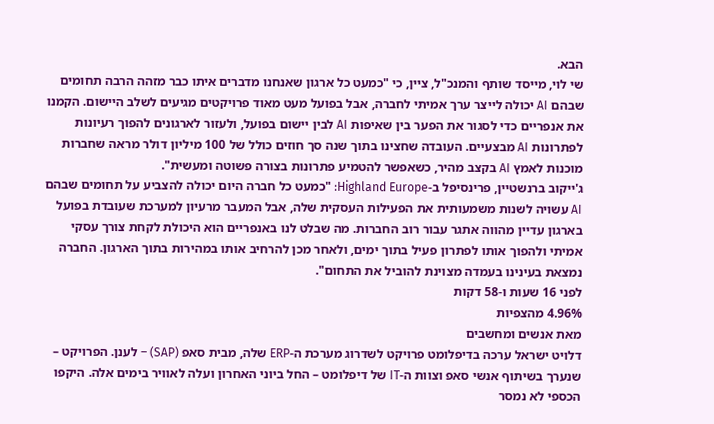הבא.
שי לוי, מייסד שותף והמנכ"ל, ציין, כי "כמעט כל ארגון שאנחנו מדברים איתו כבר מזהה הרבה תחומים שבהם AI יכולה לייצר ערך אמיתי לחברה, אבל בפועל מעט מאוד פרויקטים מגיעים לשלב היישום. הקמנו את אנפריים כדי לסגור את הפער בין שאיפות AI לבין יישום בפועל, ולעזור לארגונים להפוך רעיונות לפתרונות AI מבצעיים. העובדה שחצינו בתוך שנה סך חוזים כולל של 100 מיליון דולר מראה שחברות מוכנות לאמץ AI בקצב מהיר, כשאפשר להטמיע פתרונות בצורה פשוטה ומעשית".
ג'ייקוב ברנשטיין, פרינסיפל ב-Highland Europe: "כמעט כל חברה היום יכולה להצביע על תחומים שבהם AI עשויה לשנות משמעותית את הפעילות העסקית שלה, אבל המעבר מרעיון למערכת שעובדת בפועל בארגון עדיין מהווה אתגר עבור רוב החברות. מה שבלט לנו באנפריים הוא היכולת לקחת צורך עסקי אמיתי ולהפוך אותו לפתרון פעיל בתוך ימים, ולאחר מכן להרחיב אותו במהירות בתוך הארגון. החברה נמצאת בעינינו בעמדה מצוינת להוביל את התחום".
לפני 16 שעות ו-58 דקות
4.96% מהצפיות
מאת אנשים ומחשבים
דלויט ישראל ערכה בדיפלומט פרויקט לשדרוג מערכת ה-ERP שלה, מבית סאפ (SAP) – לענן. הפרויקט – שנערך בשיתוף אנשי סאפ וצוות ה-IT של דיפלומט – החל ביוני האחרון ועלה לאוויר בימים אלה. היקפו הכספי לא נמסר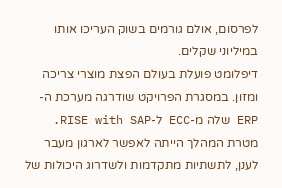לפרסום, אולם גורמים בשוק העריכו אותו במיליוני שקלים.
דיפלומט פועלת בעולם הפצת מוצרי צריכה ומזון. במסגרת הפרויקט שודרגה מערכת ה-ERP שלה מ-ECC ל-RISE with SAP. מטרת המהלך הייתה לאפשר לארגון מעבר לענן, לתשתיות מתקדמות ולשדרוג היכולות של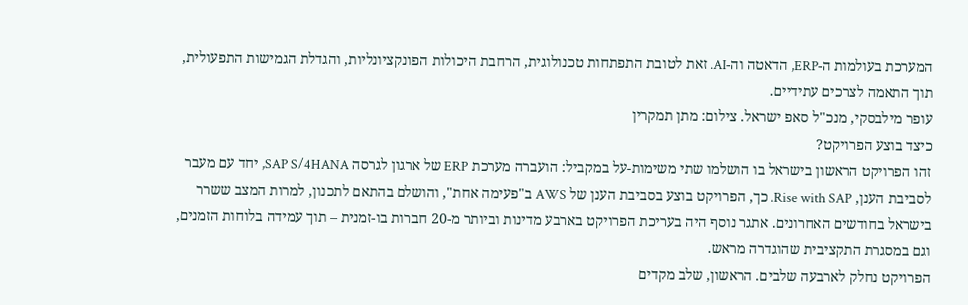המערכת בעולמות ה-ERP, הדאטה וה-AI. זאת לטובת התפתחות טכנולוגית, הרחבת היכולות הפונקציונליות, והגדלת הגמישות התפעולית, תוך התאמה לצרכים עתידיים.
עופר מילבסקי, מנכ"ל סאפ ישראל. צילום: מתן תמקרין
כיצד בוצע הפרויקט?
זהו הפרויקט הראשון בישראל בו הושלמו שתי משימות-על במקביל: הועברה מערכת ERP של ארגון לגרסה SAP S/4HANA, יחד עם מעבר לסביבת הענן, Rise with SAP. כך, הפרויקט בוצע בסביבת הענן של AWS ב"פעימה אחת", והושלם בהתאם לתכנון, למרות המצב ששרר בישראל בחודשים האחרונים. אתגר נוסף היה בעריכת הפרויקט בארבע מדינות וביותר מ-20 חברות בו-זמנית – תוך עמידה בלוחות הזמנים, וגם במסגרת התקציבית שהוגדרה מראש.
הפרויקט נחלק לארבעה שלבים. הראשון, שלב מקדים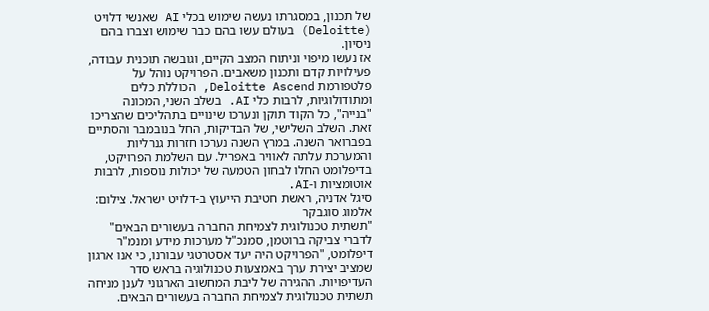של תכנון, במסגרתו נעשה שימוש בכלי AI שאנשי דלויט (Deloitte) בעולם עשו בהם כבר שימוש וצברו בהם ניסיון.
אז נעשו מיפוי וניתוח המצב הקיים, וגובשה תוכנית עבודה, פעילויות קדם ותכנון משאבים. הפרויקט נוהל על פלטפורמת Deloitte Ascend, הכוללת כלים ומתודולוגיות, לרבות כלי AI. בשלב השני, המכונה "בנייה", כל הקוד תוקן ונערכו שינויים בתהליכים שהצריכו זאת. השלב השלישי, של הבדיקות, החל בנובמבר והסתיים בפברואר השנה. במרץ השנה נערכו חזרות גנרליות והמערכת עלתה לאוויר באפריל. עם השלמת הפרויקט, בדיפלומט החלו לבחון הטמעה של יכולות נוספות, לרבות אוטומציות ו-AI.
סיגל אדניה, ראשת חטיבת הייעוץ ב-דלויט ישראל. צילום: אלמוג סוגבקר
"תשתית טכנולוגית לצמיחת החברה בעשורים הבאים"
לדברי צביקה ברוטמן, סמנכ"ל מערכות מידע ומנמ"ר דיפלומט, "הפרויקט היה יעד אסטרטגי עבורנו, כי אנו ארגון שמציב יצירת ערך באמצעות טכנולוגיה בראש סדר העדיפויות. ההגירה של ליבת המחשוב הארגוני לענן מניחה תשתית טכנולוגית לצמיחת החברה בעשורים הבאים.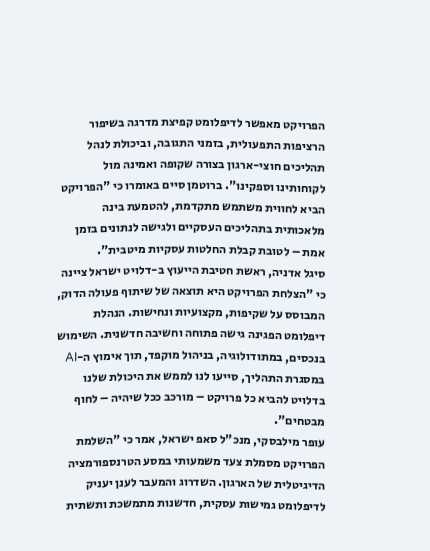הפרויקט מאפשר לדיפלומט קפיצת מדרגה בשיפור הרציפות התפעולית, בזמני התגובה, וביכולת לנהל תהליכים חוצי-ארגון בצורה שקופה ואמינה מול לקוחותינו וספקינו". ברוטמן סיים באומרו כי "הפרויקט הביא לחווית משתמש מתקדמת, להטמעת בינה מלאכותית בתהליכים העסקיים ולגישה לנתונים בזמן אמת – לטובת קבלת החלטות עסקיות מיטבית".
סיגל אדניה, ראשת חטיבת הייעוץ ב-דלויט ישראל ציינה כי "הצלחת הפרויקט היא תוצאה של שיתוף פעולה הדוק, המבוסס על שקיפות, מקצועיות ונחישות. הנהלת דיפלומט הפגינה גישה פתוחה וחשיבה חדשנית. השימוש בנכסים, במתודולוגיה, בניהול מוקפד, תוך אימוץ ה-AI במסגרת התהליך, סייעו לנו לממש את היכולת שלנו בדלויט להביא כל פרויקט – מורכב ככל שיהיה – לחוף מבטחים".
עופר מילבסקי, מנכ"ל סאפ ישראל, אמר כי "השלמת הפרויקט מסמלת צעד משמעותי במסע הטרנספורמציה הדיגיטלית של הארגון. השדרוג והמעבר לענן יעניק לדיפלומט גמישות עסקית, חדשנות מתמשכת ותשתית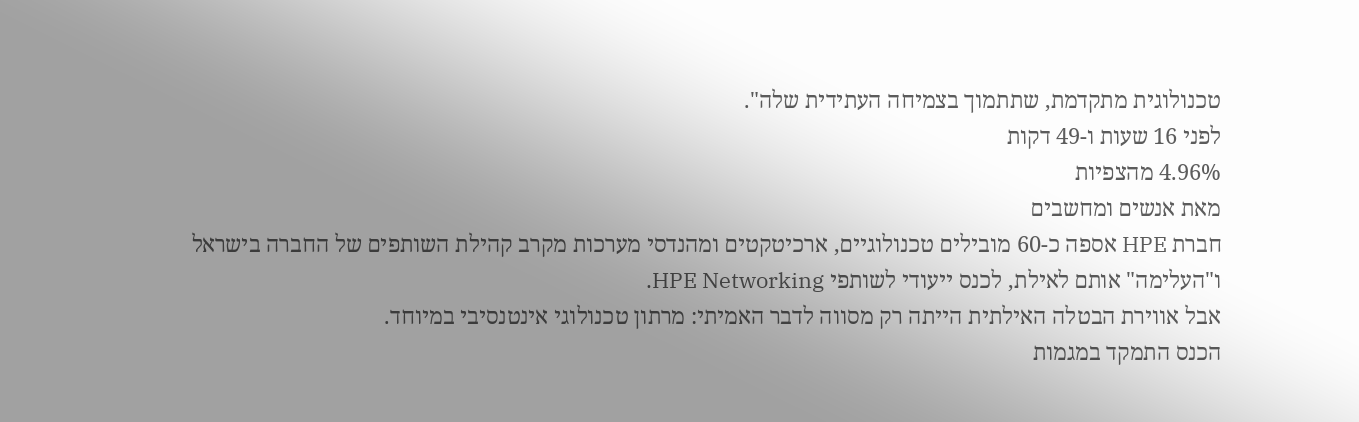טכנולוגית מתקדמת, שתתמוך בצמיחה העתידית שלה".
לפני 16 שעות ו-49 דקות
4.96% מהצפיות
מאת אנשים ומחשבים
חברת HPE אספה כ-60 מובילים טכנולוגיים, ארכיטקטים ומהנדסי מערכות מקרב קהילת השותפים של החברה בישראל ו"העלימה" אותם לאילת, לכנס ייעודי לשותפי HPE Networking.
אבל אווירת הבטלה האילתית הייתה רק מסווה לדבר האמיתי: מרתון טכנולוגי אינטנסיבי במיוחד.
הכנס התמקד במגמות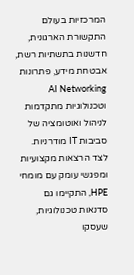המרכזיות בעולם התקשורת הארגונית, חדשנות בתשתיות רשת, אבטחת מידע, פתרונות AI Networking וטכנולוגיות מתקדמות לניהול ואוטומציה של סביבות IT מודרניות. לצד הרצאות מקצועיות ומפגשי עומק עם מומחי HPE, התקיימו גם סדנאות טכנולוגיות, שעסקו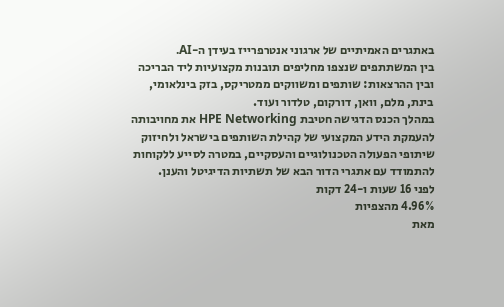באתגרים האמיתיים של ארגוני אנטרפרייז בעידן ה-AI.
בין המשתתפים שנצפו מחליפים תובנות מקצועיות ליד הבריכה ובין ההרצאות: שותפים ומשווקים ממטריקס, בזק בינלאומי, בינת, מלם, וואן, דורקום, טלדור ועוד.
במהלך הכנס הדגישה חטיבת HPE Networking את מחויבותה להעמקת הידע המקצועי של קהילת השותפים בישראל ולחיזוק שיתופי הפעולה הטכנולוגיים והעסקיים, במטרה לסייע ללקוחות להתמודד עם אתגרי הדור הבא של תשתיות הדיגיטל והענן.
לפני 16 שעות ו-24 דקות
4.96% מהצפיות
מאת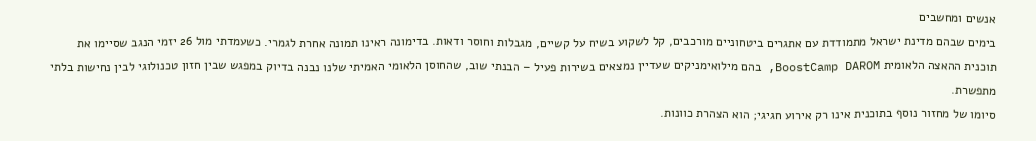אנשים ומחשבים
בימים שבהם מדינת ישראל מתמודדת עם אתגרים ביטחוניים מורכבים, קל לשקוע בשיח על קשיים, מגבלות וחוסר ודאות. בדימונה ראינו תמונה אחרת לגמרי. כשעמדתי מול 26 יזמי הנגב שסיימו את תוכנית ההאצה הלאומית BoostCamp DAROM, בהם מילואימניקים שעדיין נמצאים בשירות פעיל – הבנתי שוב, שהחוסן הלאומי האמיתי שלנו נבנה בדיוק במפגש שבין חזון טכנולוגי לבין נחישות בלתי מתפשרת.
סיומו של מחזור נוסף בתוכנית אינו רק אירוע חגיגי; הוא הצהרת כוונות.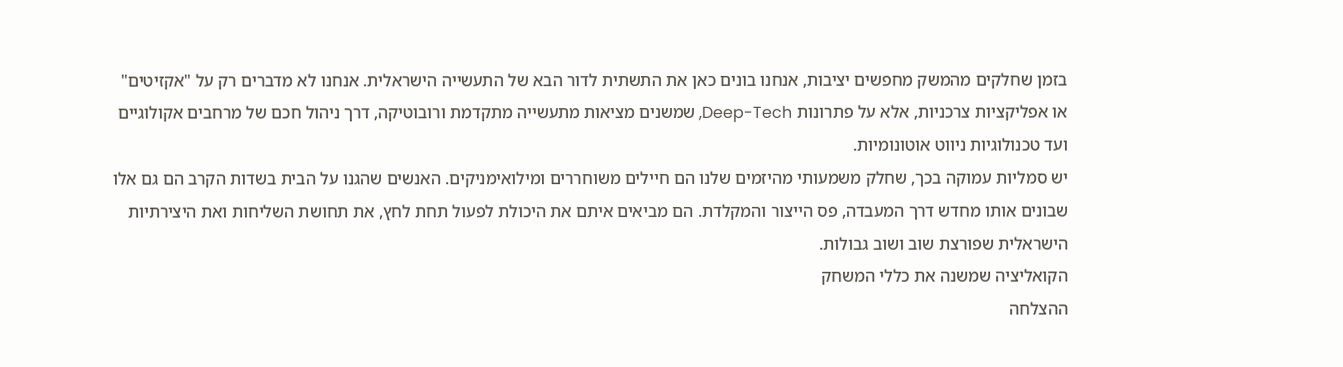בזמן שחלקים מהמשק מחפשים יציבות, אנחנו בונים כאן את התשתית לדור הבא של התעשייה הישראלית. אנחנו לא מדברים רק על "אקזיטים" או אפליקציות צרכניות, אלא על פתרונות Deep-Tech, שמשנים מציאות מתעשייה מתקדמת ורובוטיקה, דרך ניהול חכם של מרחבים אקולוגיים ועד טכנולוגיות ניווט אוטונומיות.
יש סמליות עמוקה בכך, שחלק משמעותי מהיזמים שלנו הם חיילים משוחררים ומילואימניקים. האנשים שהגנו על הבית בשדות הקרב הם גם אלו שבונים אותו מחדש דרך המעבדה, פס הייצור והמקלדת. הם מביאים איתם את היכולת לפעול תחת לחץ, את תחושת השליחות ואת היצירתיות הישראלית שפורצת שוב ושוב גבולות.
הקואליציה שמשנה את כללי המשחק
ההצלחה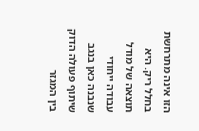הזו אינה מתרחשת בחלל ריק. היא תוצאה של מודל עבודה ייחודי שנבנה כאן בנגב שיתוף פעולה הדוק בין המגזר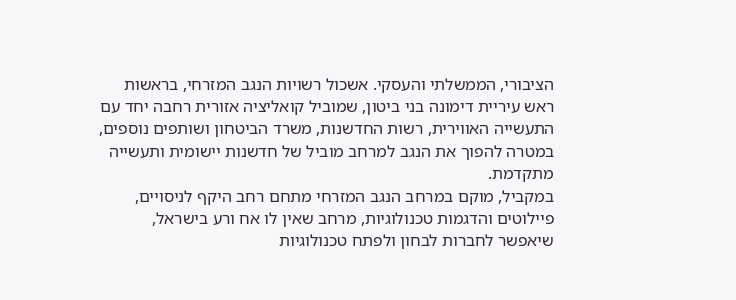הציבורי, הממשלתי והעסקי. אשכול רשויות הנגב המזרחי, בראשות ראש עיריית דימונה בני ביטון, שמוביל קואליציה אזורית רחבה יחד עם התעשייה האווירית, רשות החדשנות, משרד הביטחון ושותפים נוספים, במטרה להפוך את הנגב למרחב מוביל של חדשנות יישומית ותעשייה מתקדמת.
במקביל, מוקם במרחב הנגב המזרחי מתחם רחב היקף לניסויים, פיילוטים והדגמות טכנולוגיות, מרחב שאין לו אח ורע בישראל, שיאפשר לחברות לבחון ולפתח טכנולוגיות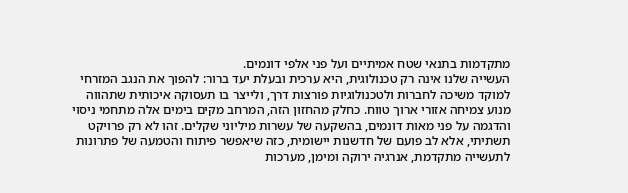מתקדמות בתנאי שטח אמיתיים ועל פני אלפי דונמים.
העשייה שלנו אינה רק טכנולוגית, היא ערכית ובעלת יעד ברור: להפוך את הנגב המזרחי למוקד משיכה לחברות ולטכנולוגיות פורצות דרך, ולייצר בו תעסוקה איכותית שתהווה מנוע צמיחה אזורי ארוך טווח. כחלק מהחזון הזה, המרחב מקים בימים אלה מתחמי ניסוי והדגמה על פני מאות דונמים, בהשקעה של עשרות מיליוני שקלים. זהו לא רק פרויקט תשתיתי, אלא לב פועם של חדשנות יישומית, כזה שיאפשר פיתוח והטמעה של פתרונות לתעשייה מתקדמת, אנרגיה ירוקה ומימן, מערכות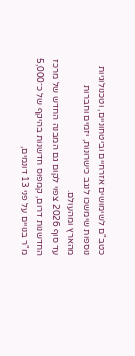כטב"ם לשימושים אזרחיים וביטחוניים, וטכנולוגיות נוספות שימשכו לנגב כישרונות, יזמים וחברות מהארץ ומהעולם.
עד סוף 2026 צפוי לקום גם המבנה החדש של מרכז החדשנות דרום, קמפוס חדשנות בהיקף של כ־5,000 מ"ר בנויים על פני 13 דונמים,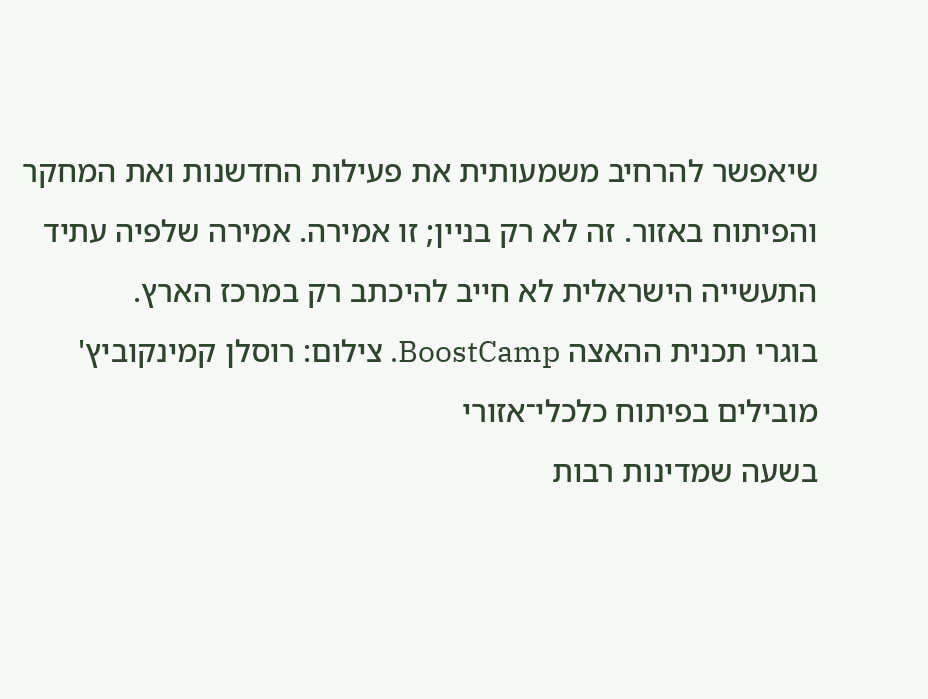שיאפשר להרחיב משמעותית את פעילות החדשנות ואת המחקר והפיתוח באזור. זה לא רק בניין; זו אמירה. אמירה שלפיה עתיד התעשייה הישראלית לא חייב להיכתב רק במרכז הארץ.
בוגרי תכנית ההאצה BoostCamp. צילום: רוסלן קמינקוביץ'
מובילים בפיתוח כלכלי־אזורי
בשעה שמדינות רבות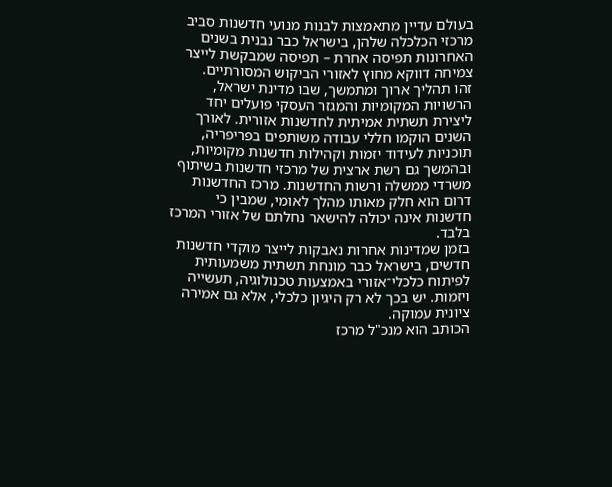בעולם עדיין מתאמצות לבנות מנועי חדשנות סביב מרכזי הכלכלה שלהן, בישראל כבר נבנית בשנים האחרונות תפיסה אחרת – תפיסה שמבקשת לייצר צמיחה דווקא מחוץ לאזורי הביקוש המסורתיים.
זהו תהליך ארוך ומתמשך, שבו מדינת ישראל, הרשויות המקומיות והמגזר העסקי פועלים יחד ליצירת תשתית אמיתית לחדשנות אזורית. לאורך השנים הוקמו חללי עבודה משותפים בפריפריה, תוכניות לעידוד יזמות וקהילות חדשנות מקומיות, ובהמשך גם רשת ארצית של מרכזי חדשנות בשיתוף משרדי ממשלה ורשות החדשנות. מרכז החדשנות דרום הוא חלק מאותו מהלך לאומי, שמבין כי חדשנות אינה יכולה להישאר נחלתם של אזורי המרכז בלבד.
בזמן שמדינות אחרות נאבקות לייצר מוקדי חדשנות חדשים, בישראל כבר מונחת תשתית משמעותית לפיתוח כלכלי־אזורי באמצעות טכנולוגיה, תעשייה ויזמות. יש בכך לא רק היגיון כלכלי, אלא גם אמירה ציונית עמוקה.
הכותב הוא מנכ"ל מרכז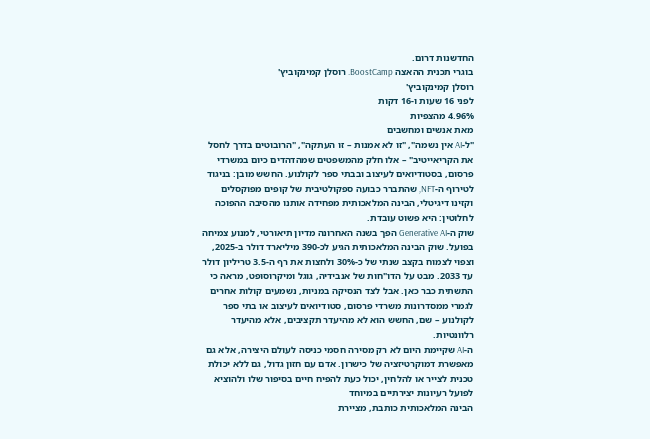החדשנות דרום.
בוגרי תכנית ההאצה BoostCamp. רוסלן קמינקוביץ'
רוסלן קמינקוביץ'
לפני 16 שעות ו-16 דקות
4.96% מהצפיות
מאת אנשים ומחשבים
"ל-AI אין נשמה", "זו לא אמנות – זו העתקה", "הרובוטים בדרך לחסל את הקריאייטיב" – אלו חלק מהמשפטים שמהדהדים כיום במשרדי פרסום, בסטודיואים לעיצוב ובבתי ספר לקולנוע. החשש מובן: בניגוד לטירוף ה-NFT, שהתברר כבועה ספקולטיבית של קופים מפוקסלים וקזינו דיגיטלי, הבינה המלאכותית מפחידה אותנו מהסיבה ההפוכה לחלוטין: היא פשוט עובדת.
שוק ה-Generative AI הפך בשנה האחרונה מדיון תיאורטי, למנוע צמיחה בפועל. שוק הבינה המלאכותית הגיע לכ-390 מיליארד דולר ב-2025, וצפוי לצמוח בקצב שנתי של כ-30% ולחצות את רף ה-3.5 טריליון דולר עד 2033. מבט על הדו"חות של אנבידיה, גוגל ומיקרוסופט, מראה כי התשתית כבר כאן. אבל לצד הנסיקה במניות, נשמעים קולות אחרים לגמרי ממסדרונות משרדי פרסום, סטודיואים לעיצוב או בתי ספר לקולנוע – שם, החשש הוא לא מהיעדר תקציבים, אלא מהיעדר רלוונטיות.
ה-AI שקיימת היום לא רק מסירה חסמי כניסה לעולם היצירה, אלא גם מאפשרת דמוקרטיזציה של כישרון. אדם עם חזון גדול, גם ללא יכולת טכנית לצייר או להלחין, יכול כעת להפיח חיים בסיפור שלו ולהוציא לפועל רעיונות יצירתיים במיוחד
הבינה המלאכותית כותבת, מציירת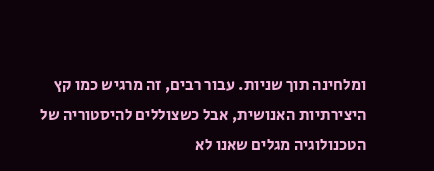ומלחינה תוך שניות. עבור רבים, זה מרגיש כמו קץ היצירתיות האנושית, אבל כשצוללים להיסטוריה של הטכנולוגיה מגלים שאנו לא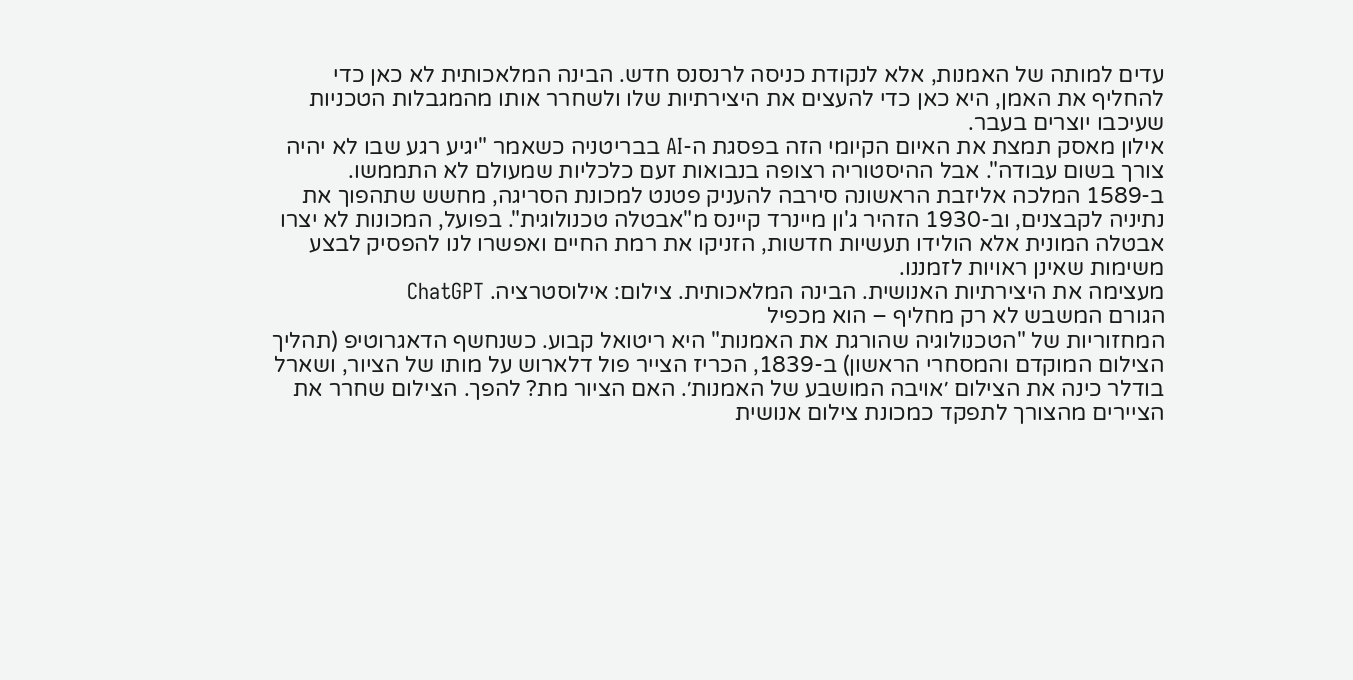עדים למותה של האמנות, אלא לנקודת כניסה לרנסנס חדש. הבינה המלאכותית לא כאן כדי להחליף את האמן, היא כאן כדי להעצים את היצירתיות שלו ולשחרר אותו מהמגבלות הטכניות שעיכבו יוצרים בעבר.
אילון מאסק תמצת את האיום הקיומי הזה בפסגת ה-AI בבריטניה כשאמר "יגיע רגע שבו לא יהיה צורך בשום עבודה". אבל ההיסטוריה רצופה בנבואות זעם כלכליות שמעולם לא התממשו. ב-1589 המלכה אליזבת הראשונה סירבה להעניק פטנט למכונת הסריגה, מחשש שתהפוך את נתיניה לקבצנים, וב-1930 הזהיר ג'ון מיינרד קיינס מ"אבטלה טכנולוגית". בפועל, המכונות לא יצרו אבטלה המונית אלא הולידו תעשיות חדשות, הזניקו את רמת החיים ואפשרו לנו להפסיק לבצע משימות שאינן ראויות לזמננו.
מעצימה את היצירתיות האנושית. הבינה המלאכותית. צילום: אילוסטרציה. ChatGPT
הגורם המשבש לא רק מחליף – הוא מכפיל
המחזוריות של "הטכנולוגיה שהורגת את האמנות" היא ריטואל קבוע. כשנחשף הדאגרוטיפ (תהליך הצילום המוקדם והמסחרי הראשון) ב-1839, הכריז הצייר פול דלארוש על מותו של הציור, ושארל בודלר כינה את הצילום ׳אויבה המושבע של האמנות׳. האם הציור מת? להפך. הצילום שחרר את הציירים מהצורך לתפקד כמכונת צילום אנושית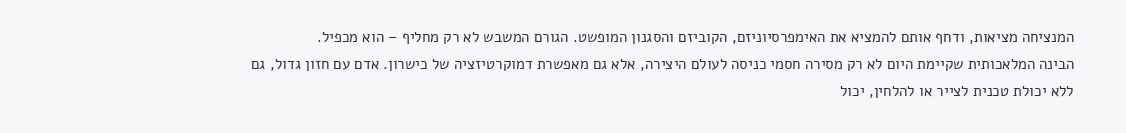המנציחה מציאות, ודחף אותם להמציא את האימפרסיוניזם, הקוביזם והסגנון המופשט. הגורם המשבש לא רק מחליף – הוא מכפיל.
הבינה המלאכותית שקיימת היום לא רק מסירה חסמי כניסה לעולם היצירה, אלא גם מאפשרת דמוקרטיזציה של כישרון. אדם עם חזון גדול, גם ללא יכולת טכנית לצייר או להלחין, יכול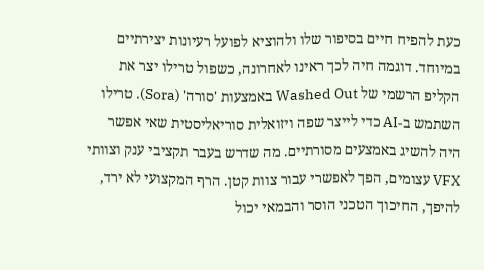כעת להפיח חיים בסיפור שלו ולהוציא לפועל רעיונות יצירתיים במיוחד. דוגמה חיה לכך ראינו לאחרונה, כשפול טרילו יצר את הקליפ הרשמי של Washed Out באמצעות 'סורה' (Sora). טרילו השתמש ב-AI כדי לייצר שפה ויזואלית סוריאליסטית שאי אפשר היה להשיג באמצעים מסורתיים. מה שדרש בעבר תקציבי ענק וצוותי VFX עצומים, הפך לאפשרי עבור צוות קטן. הרף המקצועי לא ירד, להיפך, החיכוך הטכני הוסר והבמאי יכול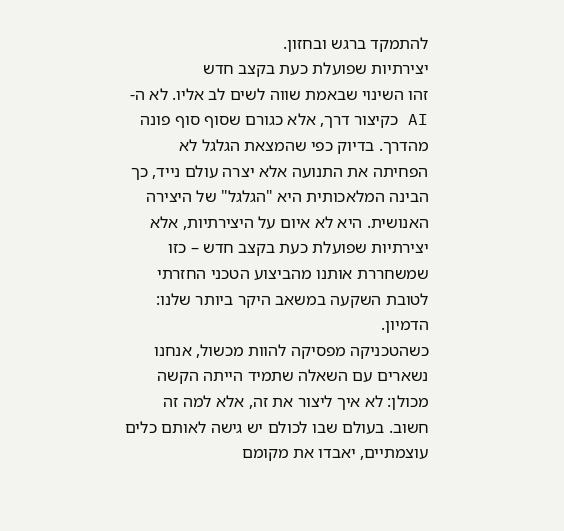להתמקד ברגש ובחזון.
יצירתיות שפועלת כעת בקצב חדש
זהו השינוי שבאמת שווה לשים לב אליו. לא ה-AI כקיצור דרך, אלא כגורם שסוף סוף פונה מהדרך. בדיוק כפי שהמצאת הגלגל לא הפחיתה את התנועה אלא יצרה עולם נייד, כך הבינה המלאכותית היא "הגלגל" של היצירה האנושית. היא לא איום על היצירתיות, אלא יצירתיות שפועלת כעת בקצב חדש – כזו שמשחררת אותנו מהביצוע הטכני החזרתי לטובת השקעה במשאב היקר ביותר שלנו: הדמיון.
כשהטכניקה מפסיקה להוות מכשול, אנחנו נשארים עם השאלה שתמיד הייתה הקשה מכולן: לא איך ליצור את זה, אלא למה זה חשוב. בעולם שבו לכולם יש גישה לאותם כלים עוצמתיים, יאבדו את מקומם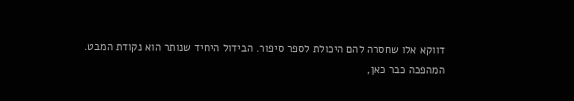דווקא אלו שחסרה להם היכולת לספר סיפור. הבידול היחיד שנותר הוא נקודת המבט.
המהפכה כבר כאן,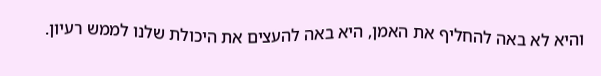והיא לא באה להחליף את האמן, היא באה להעצים את היכולת שלנו לממש רעיון.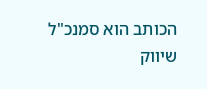הכותב הוא סמנכ"ל שיווק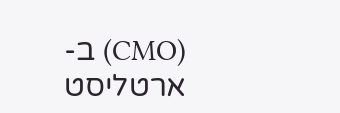(CMO) ב-ארטליסט